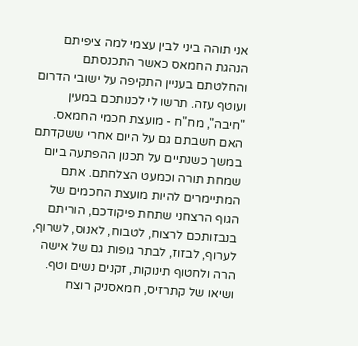אני תוהה ביני לבין עצמי למה ציפיתם הנהגת החמאס כאשר התכנסתם והחלטתם בעניין התקיפה על ישובי הדרום ועוטף עזה. תרשו לי לכנותכם במעין "חיבה", מח"ח - מועצת חכמי החמאס. האם חשבתם גם על היום אחרי ששקדתם במשך כשנתיים על תכנון ההפתעה ביום שמחת תורה וכמעט הצלחתם. אתם המתיימרים להיות מועצת החכמים של הגוף הרצחני שתחת פיקודכם, הוריתם בנבזותכם לרצוח, לטבוח, לאנוס, לשרוף, לערוף, לבזוז, לבתר גופות גם של אישה הרה ולחטוף תינוקות, זקנים נשים וטף. ושיאו של קתרזיס, חמאסניק רוצח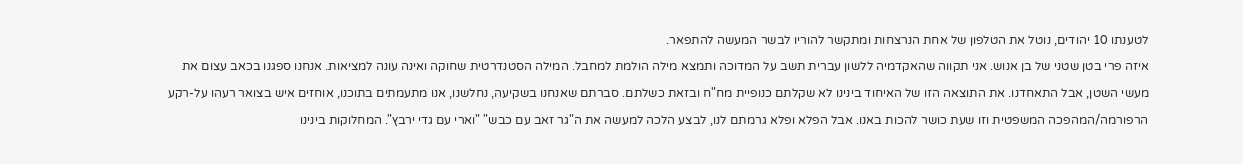לטענתו 10 יהודים, נוטל את הטלפון של אחת הנרצחות ומתקשר להוריו לבשר המעשה להתפאר.
איזה פרי בטן שטני של בן אנוש. אני תקווה שהאקדמיה ללשון עברית תשב על המדוכה ותמצא מילה הולמת למחבל. המילה הסטנדרטית שחוקה ואינה עונה למציאות. אנחנו ספגנו בכאב עצום את מעשי השטן, אבל התאחדנו. את התוצאה הזו של האיחוד בינינו לא שקלתם כנופיית מח"ח ובזאת כשלתם. סברתם שאנחנו בשקיעה, נחלשנו, אנו מתעמתים בתוכנו, אוחזים איש בצואר רעהו על-רקע הרפורמה/המהפכה המשפטית וזו שעת כושר להכות באנו. אבל הפלא ופלא גרמתם לנו, לבצע הלכה למעשה את ה"גר זאב עם כבש" "וארי עם גדי ירבץ". המחלוקות בינינו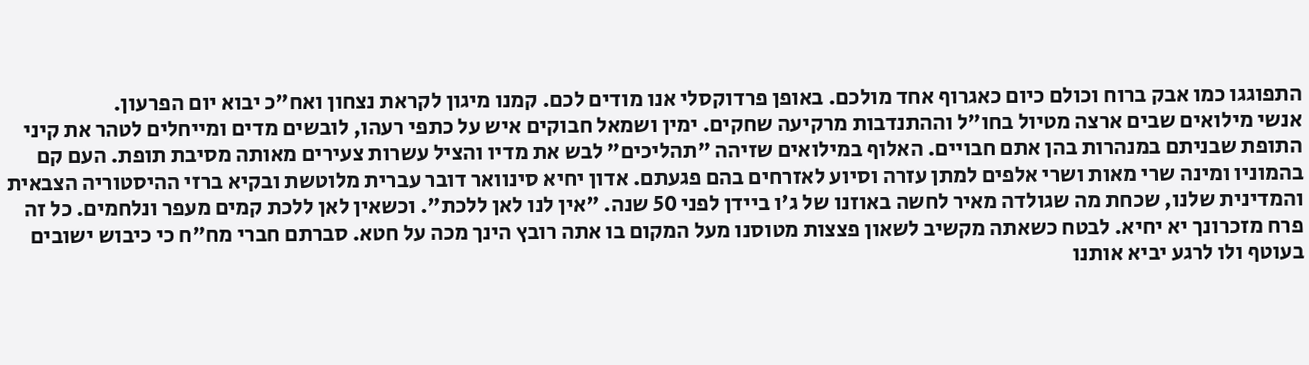התפוגגו כמו אבק ברוח וכולם כיום כאגרוף אחד מולכם. באופן פרדוקסלי אנו מודים לכם. קמנו מיגון לקראת נצחון ואח"כ יבוא יום הפרעון.
אנשי מילואים שבים ארצה מטיול בחו"ל וההתנדבות מרקיעה שחקים. ימין ושמאל חבוקים איש על כתפי רעהו, לובשים מדים ומייחלים לטהר את קיני התופת שבניתם במנהרות בהן אתם חבויים. האלוף במילואים שזיהה "תהליכים" לבש את מדיו והציל עשרות צעירים מאותה מסיבת תופת. העם קם בהמוניו ומינה שרי מאות ושרי אלפים למתן עזרה וסיוע לאזרחים בהם פגעתם. אדון יחיא סינוואר דובר עברית מלוטשת ובקיא ברזי ההיסטוריה הצבאית והמדינית שלנו, שכחת מה שגולדה מאיר לחשה באוזנו של ג'ו ביידן לפני 50 שנה. "אין לנו לאן ללכת". וכשאין לאן ללכת קמים מעפר ונלחמים. כל זה פרח מזכרונך יא יחיא. לבטח כשאתה מקשיב לשאון פצצות מטוסנו מעל המקום בו אתה רובץ הינך מכה על חטא. סברתם חברי מח"ח כי כיבוש ישובים בעוטף ולו לרגע יביא אותנו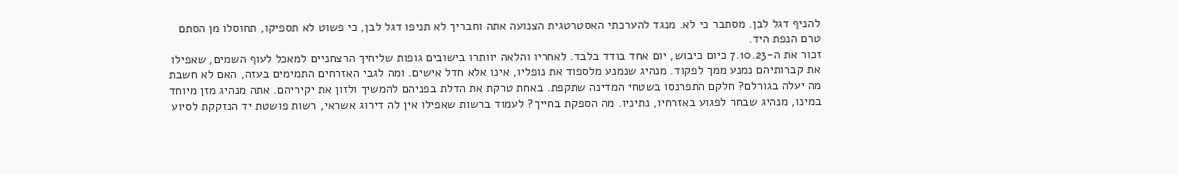להניף דגל לבן. מסתבר כי לא. מנגד להערכתי האסטרטגית הצנועה אתה וחבריך לא תניפו דגל לבן, כי פשוט לא תספיקו, תחוסלו מן הסתם טרם הנפת היד.
זכור את ה-7.10.23 כיום כיבוש, יום אחד בודד בלבד. לאחריו והלאה יוותרו בישובים גופות שליחיך הרצחניים למאכל לעוף השמים, שאפילו את קברותיהם נמנע ממך לפקוד. מנהיג שנמנע מלספוד את נופליו, אינו אלא חדל אישים. ומה לגבי האזרחים התמימים בעזה, האם לא חשבת מה יעלה בגורלם? חלקם התפרנסו בשטחי המדינה שתקפת. באחת טרקת את הדלת בפניהם להמשיך ולזון את יקיריהם. אתה מנהיג מזן מיוחד במינו, מנהיג שבחר לפגוע באזרחיו, נתיניו. מה הספקת בחייך? לעמוד ברשות שאפילו אין לה דירוג אשראי, רשות פושטת יד הנזקקת לסיוע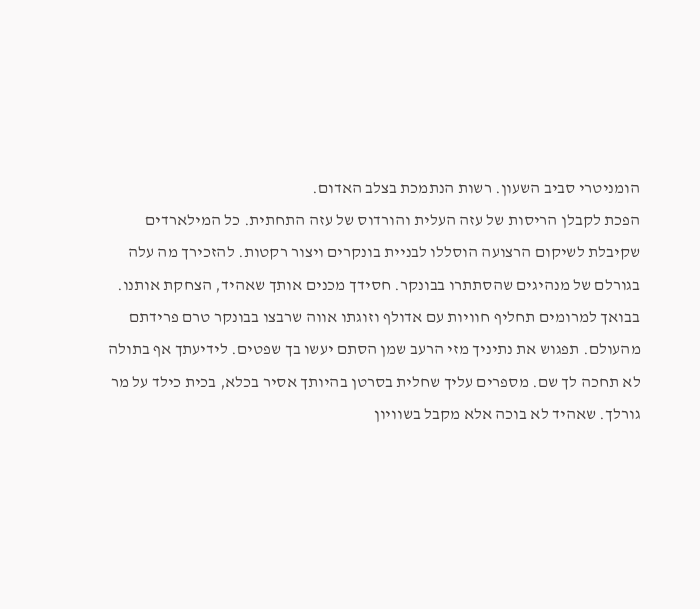הומניטרי סביב השעון. רשות הנתמכת בצלב האדום.
הפכת לקבלן הריסות של עזה העלית והורדוס של עזה התחתית. כל המילארדים שקיבלת לשיקום הרצועה הוסללו לבניית בונקרים ויצור רקטות. להזכירך מה עלה בגורלם של מנהיגים שהסתתרו בבונקר. חסידך מכנים אותך שאהיד, הצחקת אותנו. בבואך למרומים תחליף חוויות עם אדולף וזוגתו אווה שרבצו בבונקר טרם פרידתם מהעולם. תפגוש את נתיניך מזי הרעב שמן הסתם יעשו בך שפטים. לידיעתך אף בתולה לא תחכה לך שם. מספרים עליך שחלית בסרטן בהיותך אסיר בכלא, בכית כילד על מר גורלך. שאהיד לא בוכה אלא מקבל בשוויון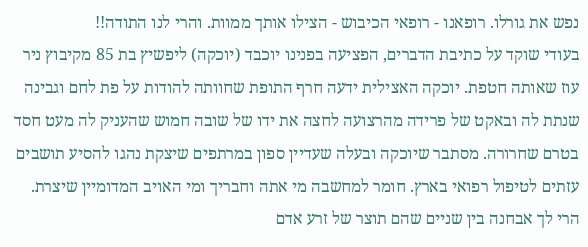נפש את גורלו. רופאנו - רופאי הכיבוש - הצילו אותך ממוות. והרי לנו התודה!!
בעודי שוקד על כתיבת הדברים, הפציעה בפנינו יוכבד (יוכקה) ליפשיץ בת 85 מקיבוץ ניר עוז שאותה חטפת. יוכקה האצילית ידעה חרף התופת שחוותה להודות על פת לחם וגבינה שנתת לה ובאקט של פרידה מהרצועה לחצה את ידו של שובה חמוש שהעניק לה מעט חסד בטרם שחרורה. מסתבר שיוכקה ובעלה שעדיין ספון במרתפים שיצקת נהגו להסיע תושבים עזתים לטיפול רפואי בארץ. חומר למחשבה מי אתה וחבריך ומי האויב המדומיין שיצרת. הרי לך אבחנה בין שניים שהם תוצר של זרע אדם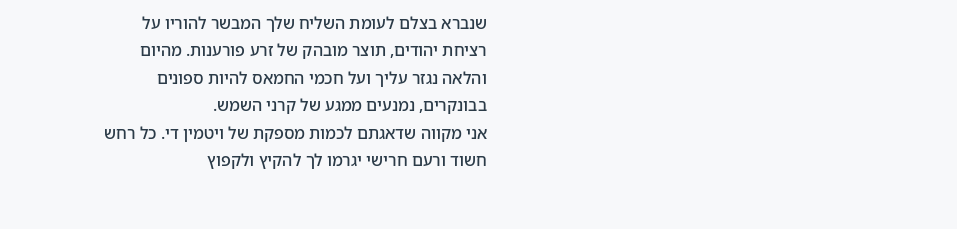שנברא בצלם לעומת השליח שלך המבשר להוריו על רציחת יהודים, תוצר מובהק של זרע פורענות. מהיום והלאה נגזר עליך ועל חכמי החמאס להיות ספונים בבונקרים, נמנעים ממגע של קרני השמש.
אני מקווה שדאגתם לכמות מספקת של ויטמין די. כל רחש חשוד ורעם חרישי יגרמו לך להקיץ ולקפוץ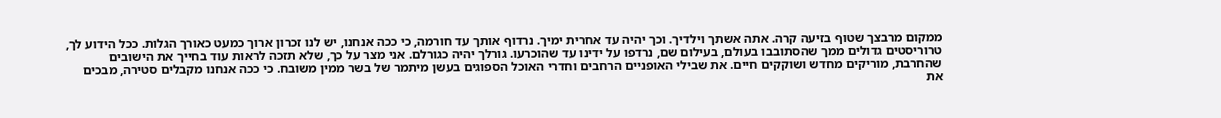ממקום מרבצך שטוף בזיעה קרה. אתה אשתך וילדיך. וכך יהיה עד אחרית ימיך. נרדוף אותך עד חורמה, כי ככה אנחנו, יש לנו זכרון ארוך כמעט כאורך הגלות. ככל הידוע לך, טרוריסטים גדולים ממך שהסתובבו בעולם, בעילום שם, נרדפו על ידינו עד שהוכרעו. גורלך יהיה כגורלם. אני מצר על כך, שלא תזכה לראות עוד בחייך את הישובים שהחרבת, מוריקים מחדש ושוקקים חיים. את שבילי האופניים הרחבים וחדרי האוכל הספוגים בעשן מיתמר של בשר ממין משובח. כי ככה אנחנו מקבלים סטירה, מבכים את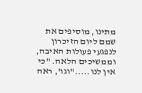מתינו, מוסיפים את שמם ליום הזיכרון לנפגעי פעולות האיבה, וממשיכים הלאה. "כי אין לנו....."וגו', ראה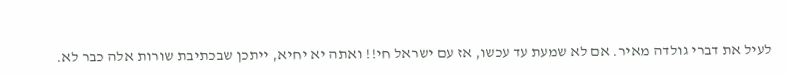לעיל את דברי גולדה מאיר. אם לא שמעת עד עכשו, אז עם ישראל חי!! ואתה יא יחיא, ייתכן שבכתיבת שורות אלה כבר לא.